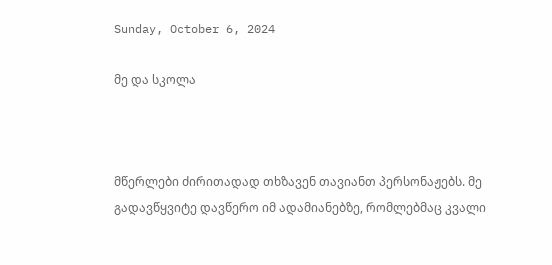Sunday, October 6, 2024

მე და სკოლა



მწერლები ძირითადად თხზავენ თავიანთ პერსონაჟებს. მე გადავწყვიტე დავწერო იმ ადამიანებზე, რომლებმაც კვალი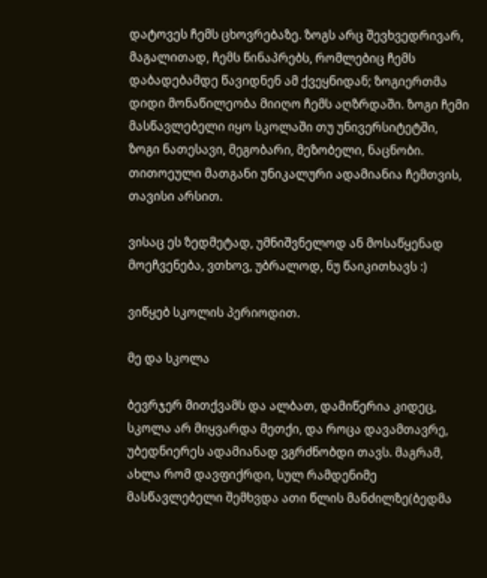დატოვეს ჩემს ცხოვრებაზე. ზოგს არც შევხვედრივარ, მაგალითად, ჩემს წინაპრებს, რომლებიც ჩემს დაბადებამდე წავიდნენ ამ ქვეყნიდან; ზოგიერთმა დიდი მონაწილეობა მიიღო ჩემს აღზრდაში. ზოგი ჩემი მასწავლებელი იყო სკოლაში თუ უნივერსიტეტში, ზოგი ნათესავი, მეგობარი, მეზობელი, ნაცნობი. თითოეული მათგანი უნიკალური ადამიანია ჩემთვის, თავისი არსით.

ვისაც ეს ზედმეტად, უმნიშვნელოდ ან მოსაწყენად მოეჩვენება, ვთხოვ, უბრალოდ, ნუ წაიკითხავს :)

ვიწყებ სკოლის პერიოდით.

მე და სკოლა

ბევრჯერ მითქვამს და ალბათ, დამიწერია კიდეც, სკოლა არ მიყვარდა მეთქი, და როცა დავამთავრე, უბედნიერეს ადამიანად ვგრძნობდი თავს. მაგრამ, ახლა რომ დავფიქრდი, სულ რამდენიმე მასწავლებელი შემხვდა ათი წლის მანძილზე(ბედმა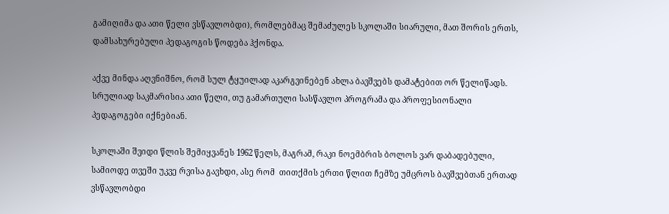გამიღიმა და ათი წელი ვსწავლობდი), რომლებმაც შემაძულეს სკოლაში სიარული, მათ შორის ერთს, დამსახურებული პედაგოგის წოდება ჰქონდა.

აქვე მინდა აღვნიშნო, რომ სულ ტყუილად აკარგვინებენ ახლა ბავშვებს დამატებით ორ წელიწადს. სრულიად საკმარისია ათი წელი, თუ გამართული სასწავლო პროგრამა და პროფესიონალი პედაგოგები იქნებიან.

სკოლაში შვიდი წლის შემიყვანეს 1962 წელს, მაგრამ, რაკი ნოემბრის ბოლოს ვარ დაბადებული, სამიოდე თვეში უკვე რვისა გავხდი, ასე რომ  თითქმის ერთი წლით ჩემზე უმცროს ბავშვებთან ერთად ვსწავლობდი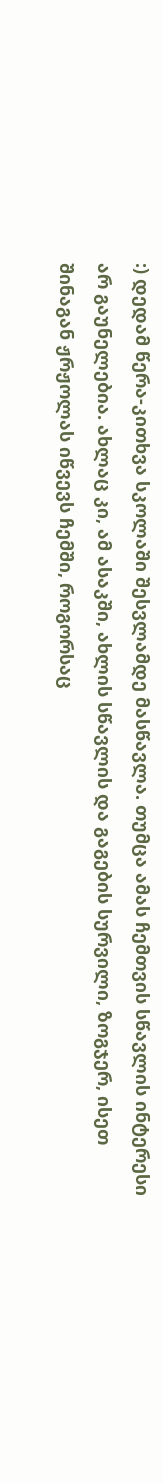:) დედამ წერა-კითხვა სკოლაში შესვლამდე მასწავლა. თუმცა ამას ჩემთვის სწავლის ინტერესი არ გაუნელებია. ახლაც კი, ამ ასაკში, ახლის სწავლის და გაგების სურვილი, ზოგჯერ, ისეთ შინაგან ჟრჟოლას იწვევს ჩემში, როგორსაც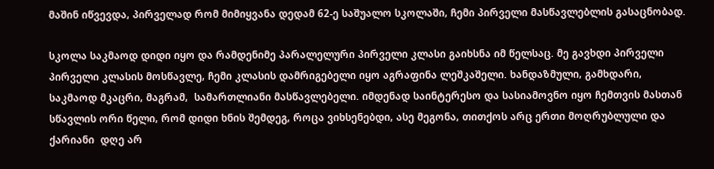მაშინ იწვევდა, პირველად რომ მიმიყვანა დედამ 62-ე საშუალო სკოლაში, ჩემი პირველი მასწავლებლის გასაცნობად.

სკოლა საკმაოდ დიდი იყო და რამდენიმე პარალელური პირველი კლასი გაიხსნა იმ წელსაც. მე გავხდი პირველი პირველი კლასის მოსწავლე, ჩემი კლასის დამრიგებელი იყო აგრაფინა ლეშკაშელი. ხანდაზმული, გამხდარი, საკმაოდ მკაცრი, მაგრამ,  სამართლიანი მასწავლებელი. იმდენად საინტერესო და სასიამოვნო იყო ჩემთვის მასთან სწავლის ორი წელი, რომ დიდი ხნის შემდეგ, როცა ვიხსენებდი, ასე მეგონა, თითქოს არც ერთი მოღრუბლული და ქარიანი  დღე არ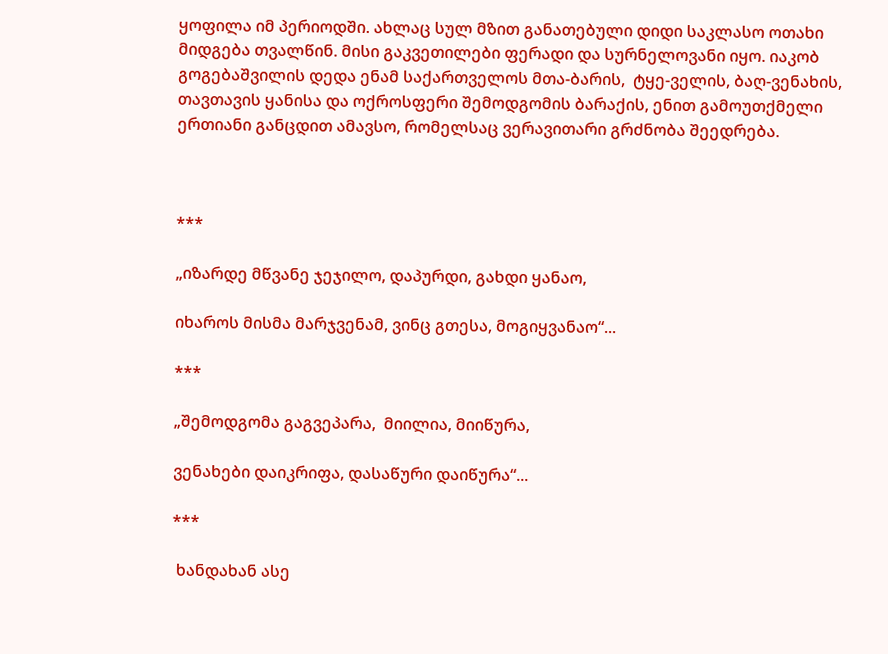ყოფილა იმ პერიოდში. ახლაც სულ მზით განათებული დიდი საკლასო ოთახი მიდგება თვალწინ. მისი გაკვეთილები ფერადი და სურნელოვანი იყო. იაკობ გოგებაშვილის დედა ენამ საქართველოს მთა-ბარის,  ტყე-ველის, ბაღ-ვენახის, თავთავის ყანისა და ოქროსფერი შემოდგომის ბარაქის, ენით გამოუთქმელი ერთიანი განცდით ამავსო, რომელსაც ვერავითარი გრძნობა შეედრება.



***

„იზარდე მწვანე ჯეჯილო, დაპურდი, გახდი ყანაო,

იხაროს მისმა მარჯვენამ, ვინც გთესა, მოგიყვანაო“...

***

„შემოდგომა გაგვეპარა,  მიილია, მიიწურა,

ვენახები დაიკრიფა, დასაწური დაიწურა“...

***

 ხანდახან ასე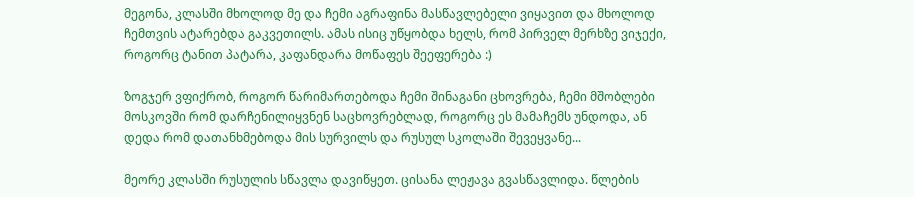მეგონა, კლასში მხოლოდ მე და ჩემი აგრაფინა მასწავლებელი ვიყავით და მხოლოდ ჩემთვის ატარებდა გაკვეთილს. ამას ისიც უწყობდა ხელს, რომ პირველ მერხზე ვიჯექი, როგორც ტანით პატარა, კაფანდარა მოწაფეს შეეფერება :)

ზოგჯერ ვფიქრობ, როგორ წარიმართებოდა ჩემი შინაგანი ცხოვრება, ჩემი მშობლები მოსკოვში რომ დარჩენილიყვნენ საცხოვრებლად, როგორც ეს მამაჩემს უნდოდა, ან დედა რომ დათანხმებოდა მის სურვილს და რუსულ სკოლაში შევეყვანე...

მეორე კლასში რუსულის სწავლა დავიწყეთ. ცისანა ლეჟავა გვასწავლიდა. წლების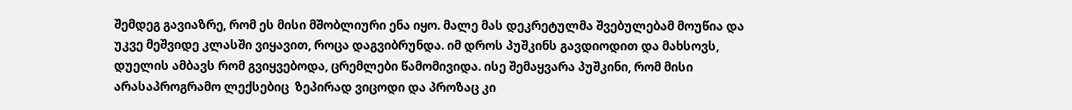შემდეგ გავიაზრე, რომ ეს მისი მშობლიური ენა იყო. მალე მას დეკრეტულმა შვებულებამ მოუწია და უკვე მეშვიდე კლასში ვიყავით, როცა დაგვიბრუნდა. იმ დროს პუშკინს გავდიოდით და მახსოვს, დუელის ამბავს რომ გვიყვებოდა, ცრემლები წამომივიდა. ისე შემაყვარა პუშკინი, რომ მისი არასაპროგრამო ლექსებიც  ზეპირად ვიცოდი და პროზაც კი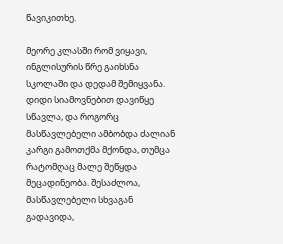წავიკითხე.

მეორე კლასში რომ ვიყავი, ინგლისურის წრე გაიხსნა სკოლაში და დედამ შემიყვანა. დიდი სიამოვნებით დავიწყე სწავლა, და როგორც მასწავლებელი ამბობდა ძალიან კარგი გამოთქმა მქონდა, თუმცა რატომღაც მალე შეწყდა მეცადინეობა. შესაძლოა, მასწავლებელი სხვაგან გადავიდა,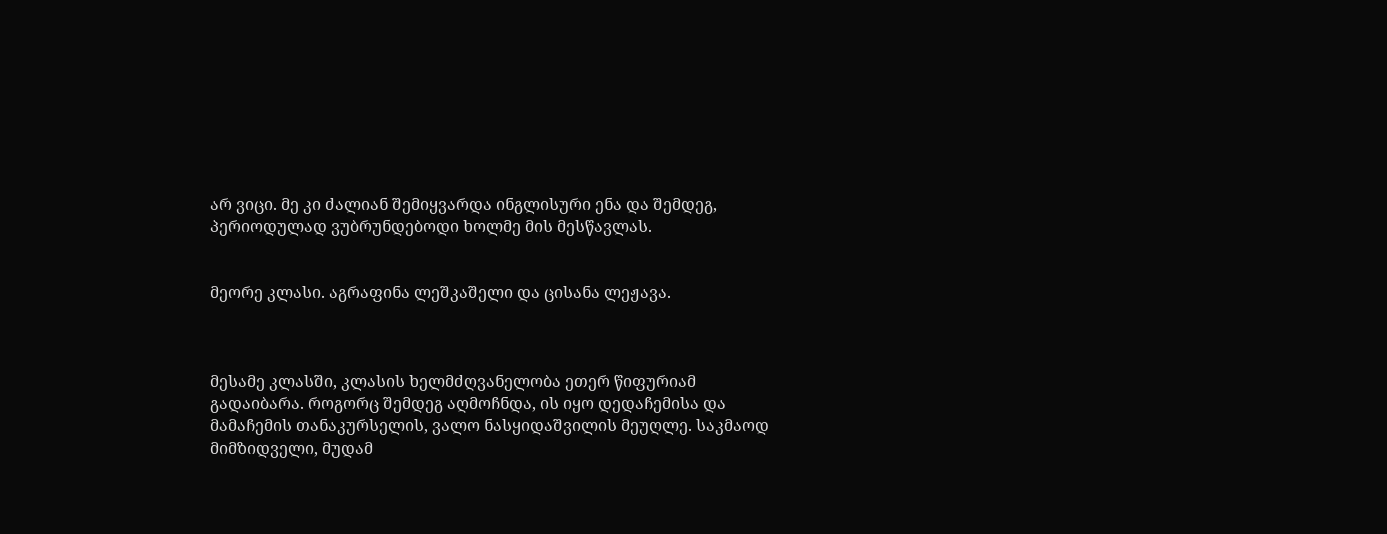არ ვიცი. მე კი ძალიან შემიყვარდა ინგლისური ენა და შემდეგ, პერიოდულად ვუბრუნდებოდი ხოლმე მის მესწავლას.


მეორე კლასი. აგრაფინა ლეშკაშელი და ცისანა ლეჟავა.



მესამე კლასში, კლასის ხელმძღვანელობა ეთერ წიფურიამ გადაიბარა. როგორც შემდეგ აღმოჩნდა, ის იყო დედაჩემისა და მამაჩემის თანაკურსელის, ვალო ნასყიდაშვილის მეუღლე. საკმაოდ მიმზიდველი, მუდამ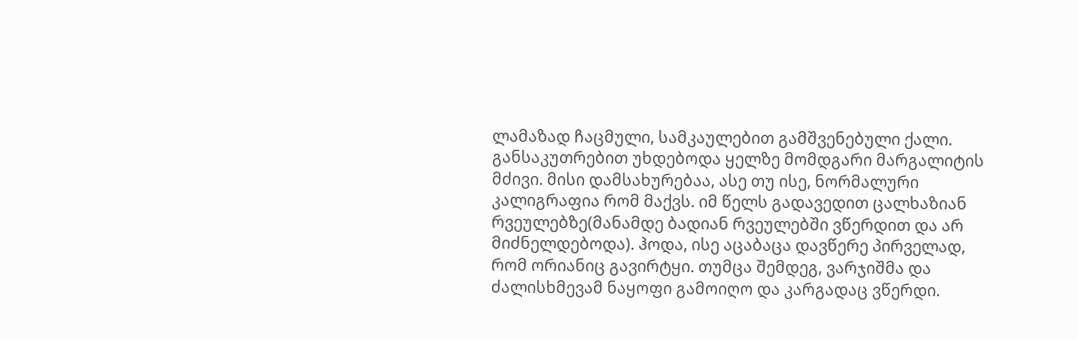ლამაზად ჩაცმული, სამკაულებით გამშვენებული ქალი. განსაკუთრებით უხდებოდა ყელზე მომდგარი მარგალიტის მძივი. მისი დამსახურებაა, ასე თუ ისე, ნორმალური კალიგრაფია რომ მაქვს. იმ წელს გადავედით ცალხაზიან რვეულებზე(მანამდე ბადიან რვეულებში ვწერდით და არ მიძნელდებოდა). ჰოდა, ისე აცაბაცა დავწერე პირველად, რომ ორიანიც გავირტყი. თუმცა შემდეგ, ვარჯიშმა და ძალისხმევამ ნაყოფი გამოიღო და კარგადაც ვწერდი.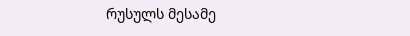რუსულს მესამე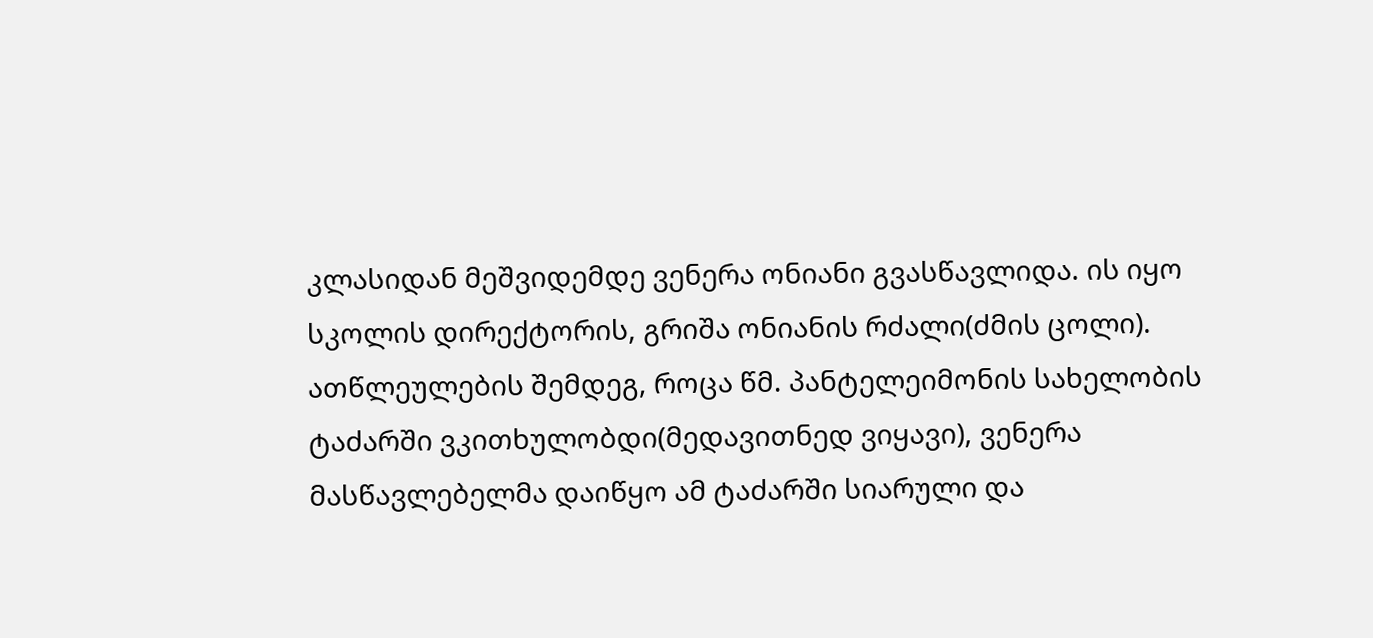კლასიდან მეშვიდემდე ვენერა ონიანი გვასწავლიდა. ის იყო სკოლის დირექტორის, გრიშა ონიანის რძალი(ძმის ცოლი). ათწლეულების შემდეგ, როცა წმ. პანტელეიმონის სახელობის ტაძარში ვკითხულობდი(მედავითნედ ვიყავი), ვენერა მასწავლებელმა დაიწყო ამ ტაძარში სიარული და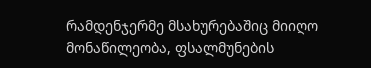რამდენჯერმე მსახურებაშიც მიიღო მონაწილეობა, ფსალმუნების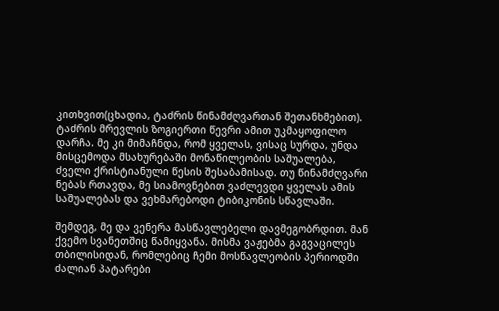კითხვით(ცხადია, ტაძრის წინამძღვართან შეთანხმებით). ტაძრის მრევლის ზოგიერთი წევრი ამით უკმაყოფილო დარჩა. მე კი მიმაჩნდა, რომ ყველას, ვისაც სურდა, უნდა მისცემოდა მსახურებაში მონაწილეობის საშუალება, ძველი ქრისტიანული წესის შესაბამისად. თუ წინამძღვარი ნებას რთავდა, მე სიამოვნებით ვაძლევდი ყველას ამის საშუალებას და ვეხმარებოდი ტიბიკონის სწავლაში.

შემდეგ, მე და ვენერა მასწავლებელი დავმეგობრდით. მან ქვემო სვანეთშიც წამიყვანა. მისმა ვაჟებმა გაგვაცილეს თბილისიდან, რომლებიც ჩემი მოსწავლეობის პერიოდში ძალიან პატარები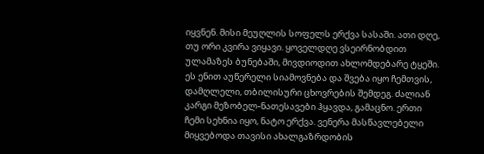იყვნენ. მისი მეუღლის სოფელს ერქვა სასაში. ათი დღე, თუ ორი კვირა ვიყავი. ყოველდღე ვსეირნობდით ულამაზეს ბუნებაში, მივდიოდით ახლომდებარე ტყეში. ეს ენით აუწერელი სიამოვნება და შვება იყო ჩემთვის, დამღლელი, თბილისური ცხოვრების შემდეგ. ძალიან კარგი მეზობელ-ნათესავები ჰყავდა, გამაცნო. ერთი ჩემი სეხნია იყო, ნატო ერქვა. ვენერა მასწავლებელი მიყვებოდა თავისი ახალგაზრდობის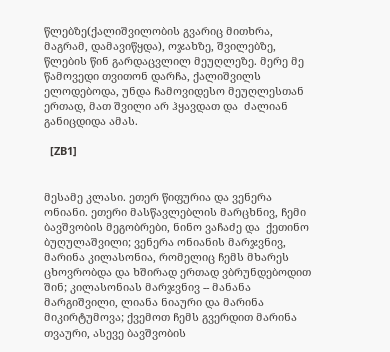წლებზე(ქალიშვილობის გვარიც მითხრა, მაგრამ, დამავიწყდა), ოჯახზე, შვილებზე, წლების წინ გარდაცვლილ მეუღლეზე. მერე მე წამოვედი თვითონ დარჩა, ქალიშვილს ელოდებოდა, უნდა ჩამოვიდესო მეუღლესთან ერთად, მათ შვილი არ ჰყავდათ და  ძალიან განიცდიდა ამას.

  [ZB1]


მესამე კლასი. ეთერ წიფურია და ვენერა ონიანი. ეთერი მასწავლებლის მარცხნივ, ჩემი ბავშვობის მეგობრები, ნინო ვაჩაძე და  ქეთინო ბუღულაშვილი; ვენერა ონიანის მარჯვნივ, მარინა კილასონია, რომელიც ჩემს მხარეს ცხოვრობდა და ხშირად ერთად ვბრუნდებოდით შინ; კილასონიას მარჯვნივ -- მანანა მარგიშვილი, ლიანა ნიაური და მარინა მიკირტუმოვა; ქვემოთ ჩემს გვერდით მარინა თვაური, ასევე ბავშვობის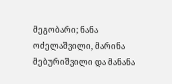მეგობარი; ნანა ოძელაშვილი, მარინა მებურიშვილი და მანანა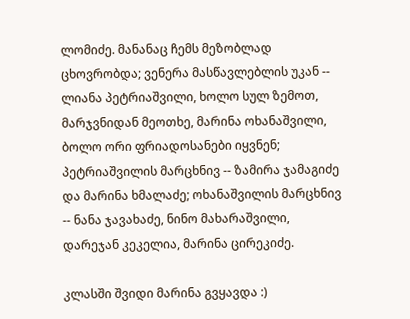ლომიძე. მანანაც ჩემს მეზობლად ცხოვრობდა; ვენერა მასწავლებლის უკან -- ლიანა პეტრიაშვილი, ხოლო სულ ზემოთ, მარჯვნიდან მეოთხე, მარინა ოხანაშვილი, ბოლო ორი ფრიადოსანები იყვნენ; პეტრიაშვილის მარცხნივ -- ზამირა ჯამაგიძე და მარინა ხმალაძე; ოხანაშვილის მარცხნივ -- ნანა ჯავახაძე, ნინო მახარაშვილი, დარეჯან კეკელია, მარინა ცირეკიძე.

კლასში შვიდი მარინა გვყავდა :)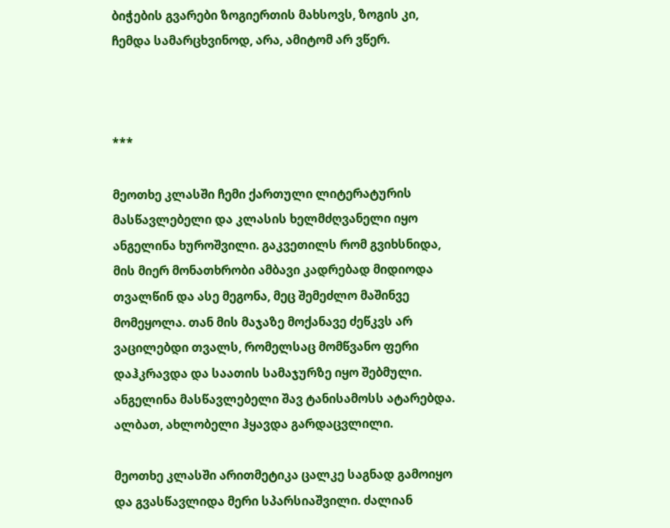ბიჭების გვარები ზოგიერთის მახსოვს, ზოგის კი, ჩემდა სამარცხვინოდ, არა, ამიტომ არ ვწერ.



***

მეოთხე კლასში ჩემი ქართული ლიტერატურის მასწავლებელი და კლასის ხელმძღვანელი იყო ანგელინა ხუროშვილი. გაკვეთილს რომ გვიხსნიდა, მის მიერ მონათხრობი ამბავი კადრებად მიდიოდა თვალწინ და ასე მეგონა, მეც შემეძლო მაშინვე მომეყოლა. თან მის მაჯაზე მოქანავე ძეწკვს არ ვაცილებდი თვალს, რომელსაც მომწვანო ფერი დაჰკრავდა და საათის სამაჯურზე იყო შებმული.  ანგელინა მასწავლებელი შავ ტანისამოსს ატარებდა. ალბათ, ახლობელი ჰყავდა გარდაცვლილი.

მეოთხე კლასში არითმეტიკა ცალკე საგნად გამოიყო და გვასწავლიდა მერი სპარსიაშვილი. ძალიან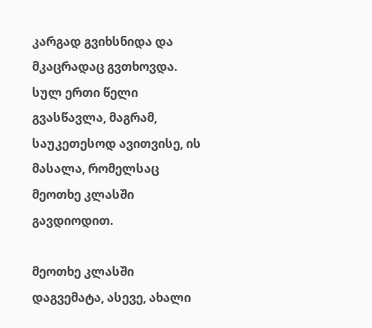კარგად გვიხსნიდა და მკაცრადაც გვთხოვდა.  სულ ერთი წელი გვასწავლა, მაგრამ, საუკეთესოდ ავითვისე, ის მასალა, რომელსაც მეოთხე კლასში გავდიოდით.

მეოთხე კლასში დაგვემატა, ასევე, ახალი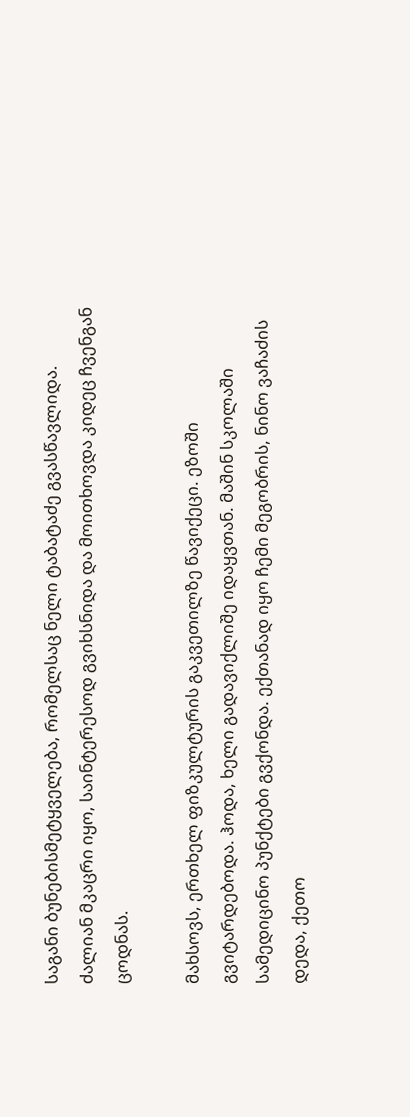საგანი ბუნებისმეტყველება, რომელსაც ნელი ტაბატაძე გვასწავლიდა. ძალიან მკაცრი იყო, საინტერესოდ გვიხსნიდა და მოითხოვდა კიდეც ჩვენგან ცოდნას.

მახსოვს, ერთხელ ფიზკულტურის გაკვეთილზე წავიქეცი. ეზოში გვიტარდებოდა. ჰოდა, ხელი გადავიქლიშე იდაყვთან. მაშინ სკოლაში სამედიცინო პუნქტები გვქონდა. ექთანად იყო ჩემი მეგობრის, ნინო ვაჩაძის დედა, ქეთო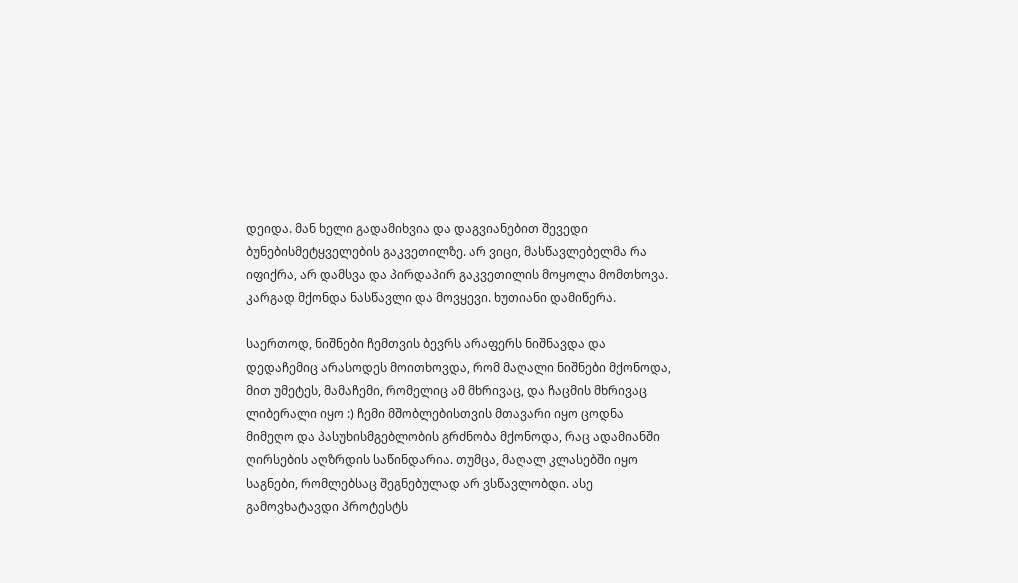დეიდა. მან ხელი გადამიხვია და დაგვიანებით შევედი ბუნებისმეტყველების გაკვეთილზე. არ ვიცი, მასწავლებელმა რა იფიქრა, არ დამსვა და პირდაპირ გაკვეთილის მოყოლა მომთხოვა. კარგად მქონდა ნასწავლი და მოვყევი. ხუთიანი დამიწერა.

საერთოდ, ნიშნები ჩემთვის ბევრს არაფერს ნიშნავდა და დედაჩემიც არასოდეს მოითხოვდა, რომ მაღალი ნიშნები მქონოდა, მით უმეტეს, მამაჩემი, რომელიც ამ მხრივაც, და ჩაცმის მხრივაც ლიბერალი იყო :) ჩემი მშობლებისთვის მთავარი იყო ცოდნა მიმეღო და პასუხისმგებლობის გრძნობა მქონოდა, რაც ადამიანში ღირსების აღზრდის საწინდარია. თუმცა, მაღალ კლასებში იყო საგნები, რომლებსაც შეგნებულად არ ვსწავლობდი. ასე გამოვხატავდი პროტესტს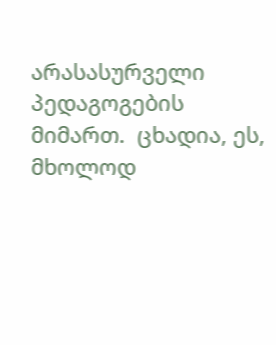არასასურველი პედაგოგების მიმართ.  ცხადია, ეს, მხოლოდ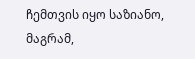ჩემთვის იყო საზიანო, მაგრამ,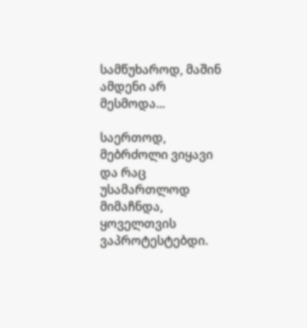სამწუხაროდ, მაშინ ამდენი არ მესმოდა...

საერთოდ, მებრძოლი ვიყავი და რაც უსამართლოდ მიმაჩნდა, ყოველთვის ვაპროტესტებდი.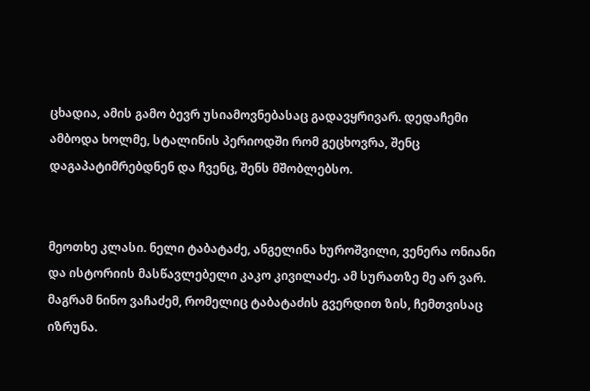ცხადია, ამის გამო ბევრ უსიამოვნებასაც გადავყრივარ. დედაჩემი ამბოდა ხოლმე, სტალინის პერიოდში რომ გეცხოვრა, შენც დაგაპატიმრებდნენ და ჩვენც, შენს მშობლებსო.


მეოთხე კლასი. ნელი ტაბატაძე, ანგელინა ხუროშვილი, ვენერა ონიანი და ისტორიის მასწავლებელი კაკო კივილაძე. ამ სურათზე მე არ ვარ. მაგრამ ნინო ვაჩაძემ, რომელიც ტაბატაძის გვერდით ზის, ჩემთვისაც იზრუნა.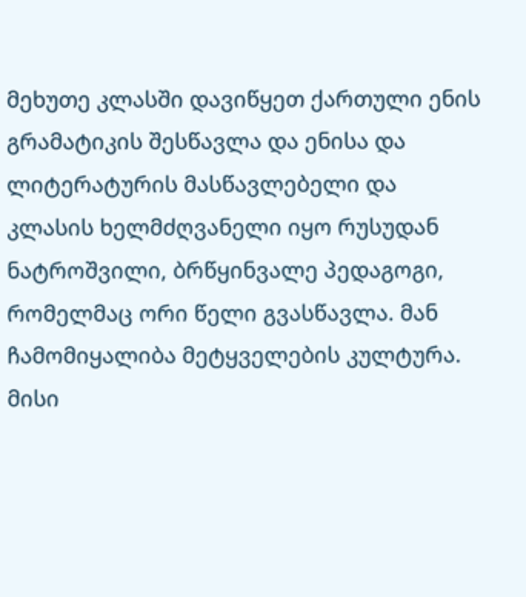მეხუთე კლასში დავიწყეთ ქართული ენის გრამატიკის შესწავლა და ენისა და ლიტერატურის მასწავლებელი და კლასის ხელმძღვანელი იყო რუსუდან ნატროშვილი, ბრწყინვალე პედაგოგი, რომელმაც ორი წელი გვასწავლა. მან ჩამომიყალიბა მეტყველების კულტურა. მისი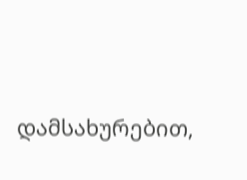დამსახურებით,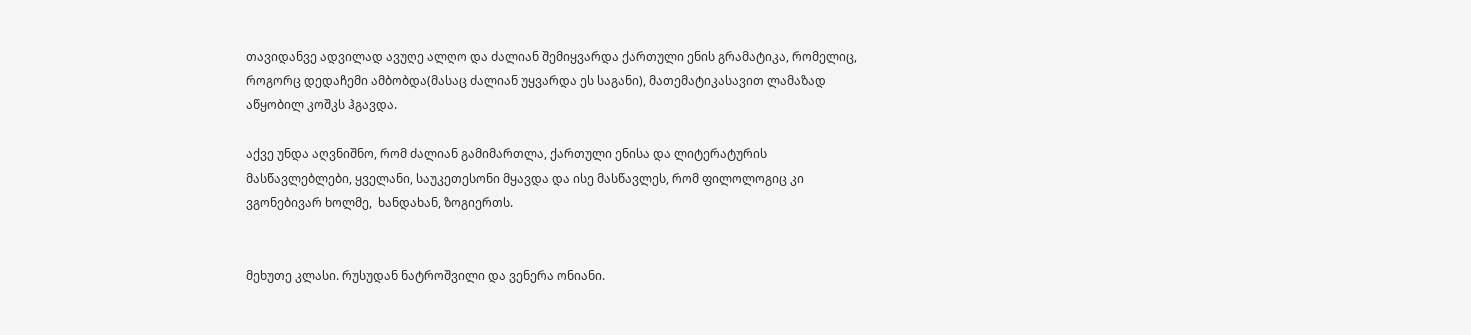თავიდანვე ადვილად ავუღე ალღო და ძალიან შემიყვარდა ქართული ენის გრამატიკა, რომელიც, როგორც დედაჩემი ამბობდა(მასაც ძალიან უყვარდა ეს საგანი), მათემატიკასავით ლამაზად აწყობილ კოშკს ჰგავდა.

აქვე უნდა აღვნიშნო, რომ ძალიან გამიმართლა, ქართული ენისა და ლიტერატურის მასწავლებლები, ყველანი, საუკეთესონი მყავდა და ისე მასწავლეს, რომ ფილოლოგიც კი ვგონებივარ ხოლმე,  ხანდახან, ზოგიერთს.


მეხუთე კლასი. რუსუდან ნატროშვილი და ვენერა ონიანი.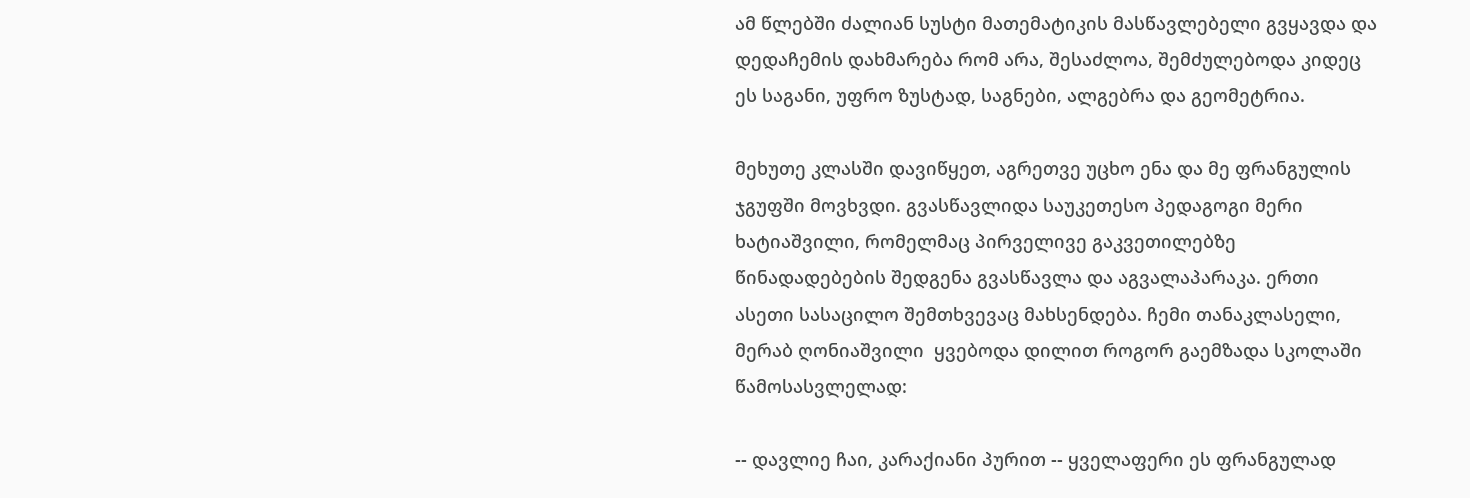ამ წლებში ძალიან სუსტი მათემატიკის მასწავლებელი გვყავდა და დედაჩემის დახმარება რომ არა, შესაძლოა, შემძულებოდა კიდეც ეს საგანი, უფრო ზუსტად, საგნები, ალგებრა და გეომეტრია.

მეხუთე კლასში დავიწყეთ, აგრეთვე უცხო ენა და მე ფრანგულის ჯგუფში მოვხვდი. გვასწავლიდა საუკეთესო პედაგოგი მერი ხატიაშვილი, რომელმაც პირველივე გაკვეთილებზე წინადადებების შედგენა გვასწავლა და აგვალაპარაკა. ერთი ასეთი სასაცილო შემთხვევაც მახსენდება. ჩემი თანაკლასელი, მერაბ ღონიაშვილი  ყვებოდა დილით როგორ გაემზადა სკოლაში წამოსასვლელად:

-- დავლიე ჩაი, კარაქიანი პურით -- ყველაფერი ეს ფრანგულად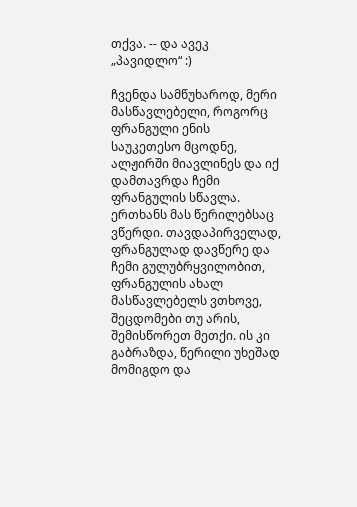თქვა. -- და ავეკ „პავიდლო“ :)

ჩვენდა სამწუხაროდ, მერი მასწავლებელი, როგორც ფრანგული ენის საუკეთესო მცოდნე, ალჟირში მიავლინეს და იქ დამთავრდა ჩემი ფრანგულის სწავლა. ერთხანს მას წერილებსაც ვწერდი. თავდაპირველად, ფრანგულად დავწერე და ჩემი გულუბრყვილობით, ფრანგულის ახალ მასწავლებელს ვთხოვე, შეცდომები თუ არის, შემისწორეთ მეთქი. ის კი გაბრაზდა, წერილი უხეშად მომიგდო და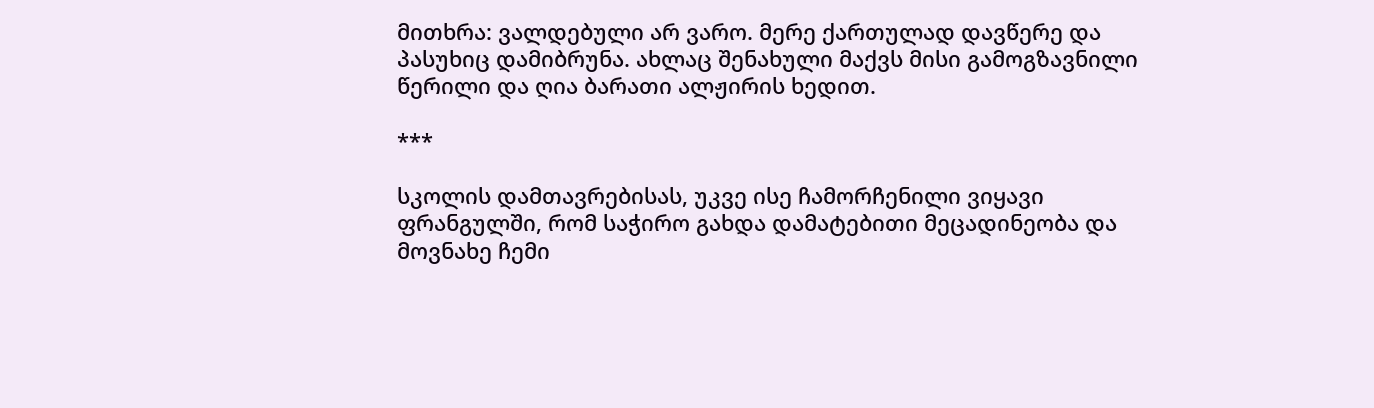მითხრა: ვალდებული არ ვარო. მერე ქართულად დავწერე და პასუხიც დამიბრუნა. ახლაც შენახული მაქვს მისი გამოგზავნილი წერილი და ღია ბარათი ალჟირის ხედით.

***

სკოლის დამთავრებისას, უკვე ისე ჩამორჩენილი ვიყავი ფრანგულში, რომ საჭირო გახდა დამატებითი მეცადინეობა და მოვნახე ჩემი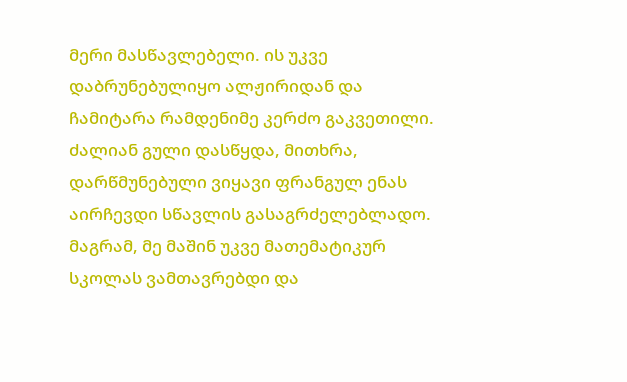მერი მასწავლებელი. ის უკვე დაბრუნებულიყო ალჟირიდან და ჩამიტარა რამდენიმე კერძო გაკვეთილი. ძალიან გული დასწყდა, მითხრა, დარწმუნებული ვიყავი ფრანგულ ენას აირჩევდი სწავლის გასაგრძელებლადო. მაგრამ, მე მაშინ უკვე მათემატიკურ სკოლას ვამთავრებდი და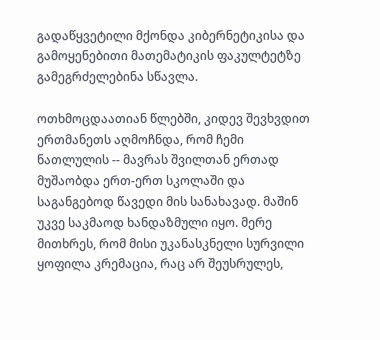გადაწყვეტილი მქონდა კიბერნეტიკისა და გამოყენებითი მათემატიკის ფაკულტეტზე გამეგრძელებინა სწავლა.

ოთხმოცდაათიან წლებში, კიდევ შევხვდით ერთმანეთს აღმოჩნდა, რომ ჩემი ნათლულის -- მავრას შვილთან ერთად მუშაობდა ერთ-ერთ სკოლაში და საგანგებოდ წავედი მის სანახავად. მაშინ უკვე საკმაოდ ხანდაზმული იყო. მერე მითხრეს, რომ მისი უკანასკნელი სურვილი ყოფილა კრემაცია, რაც არ შეუსრულეს,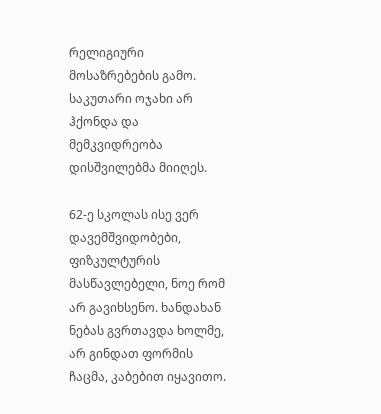რელიგიური მოსაზრებების გამო. საკუთარი ოჯახი არ ჰქონდა და მემკვიდრეობა დისშვილებმა მიიღეს.

62-ე სკოლას ისე ვერ დავემშვიდობები, ფიზკულტურის მასწავლებელი, ნოე რომ არ გავიხსენო. ხანდახან ნებას გვრთავდა ხოლმე, არ გინდათ ფორმის ჩაცმა, კაბებით იყავითო.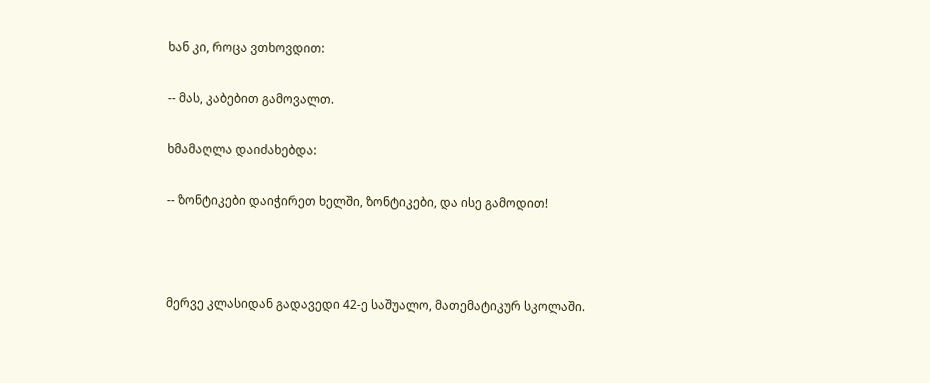ხან კი, როცა ვთხოვდით:

-- მას, კაბებით გამოვალთ.

ხმამაღლა დაიძახებდა:

-- ზონტიკები დაიჭირეთ ხელში, ზონტიკები, და ისე გამოდით!



მერვე კლასიდან გადავედი 42-ე საშუალო, მათემატიკურ სკოლაში.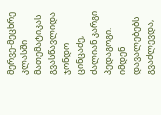მერვე-მეცხრე კლასში მათემატიკას გვასწავლიდა ჯონდო ცინცაძე, ძალიან კარგი პედაგოგი. იმდენ დავალებებს გვაძლევდა,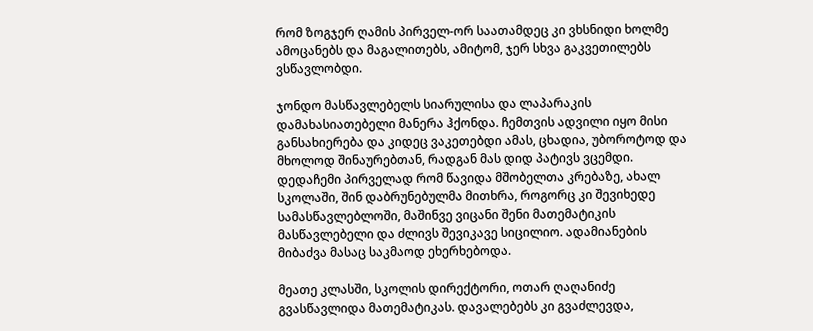რომ ზოგჯერ ღამის პირველ-ორ საათამდეც კი ვხსნიდი ხოლმე ამოცანებს და მაგალითებს, ამიტომ, ჯერ სხვა გაკვეთილებს  ვსწავლობდი.

ჯონდო მასწავლებელს სიარულისა და ლაპარაკის დამახასიათებელი მანერა ჰქონდა. ჩემთვის ადვილი იყო მისი განსახიერება და კიდეც ვაკეთებდი ამას, ცხადია, უბოროტოდ და მხოლოდ შინაურებთან, რადგან მას დიდ პატივს ვცემდი. დედაჩემი პირველად რომ წავიდა მშობელთა კრებაზე, ახალ სკოლაში, შინ დაბრუნებულმა მითხრა, როგორც კი შევიხედე სამასწავლებლოში, მაშინვე ვიცანი შენი მათემატიკის მასწავლებელი და ძლივს შევიკავე სიცილიო. ადამიანების მიბაძვა მასაც საკმაოდ ეხერხებოდა.

მეათე კლასში, სკოლის დირექტორი, ოთარ ღაღანიძე გვასწავლიდა მათემატიკას. დავალებებს კი გვაძლევდა,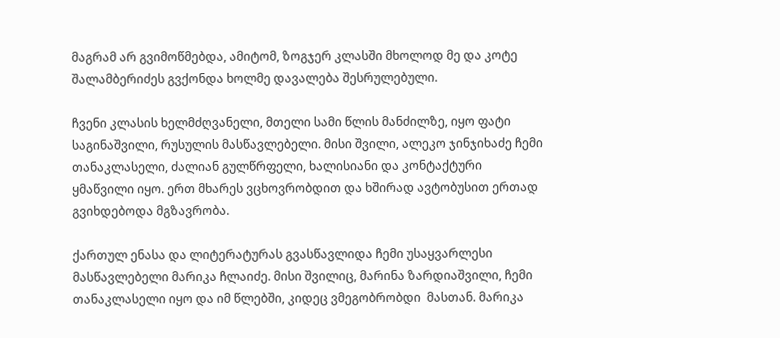მაგრამ არ გვიმოწმებდა, ამიტომ, ზოგჯერ კლასში მხოლოდ მე და კოტე შალამბერიძეს გვქონდა ხოლმე დავალება შესრულებული.

ჩვენი კლასის ხელმძღვანელი, მთელი სამი წლის მანძილზე, იყო ფატი საგინაშვილი, რუსულის მასწავლებელი. მისი შვილი, ალეკო ჯინჯიხაძე ჩემი თანაკლასელი, ძალიან გულწრფელი, ხალისიანი და კონტაქტური ყმაწვილი იყო. ერთ მხარეს ვცხოვრობდით და ხშირად ავტობუსით ერთად გვიხდებოდა მგზავრობა.

ქართულ ენასა და ლიტერატურას გვასწავლიდა ჩემი უსაყვარლესი მასწავლებელი მარიკა ჩლაიძე. მისი შვილიც, მარინა ზარდიაშვილი, ჩემი თანაკლასელი იყო და იმ წლებში, კიდეც ვმეგობრობდი  მასთან. მარიკა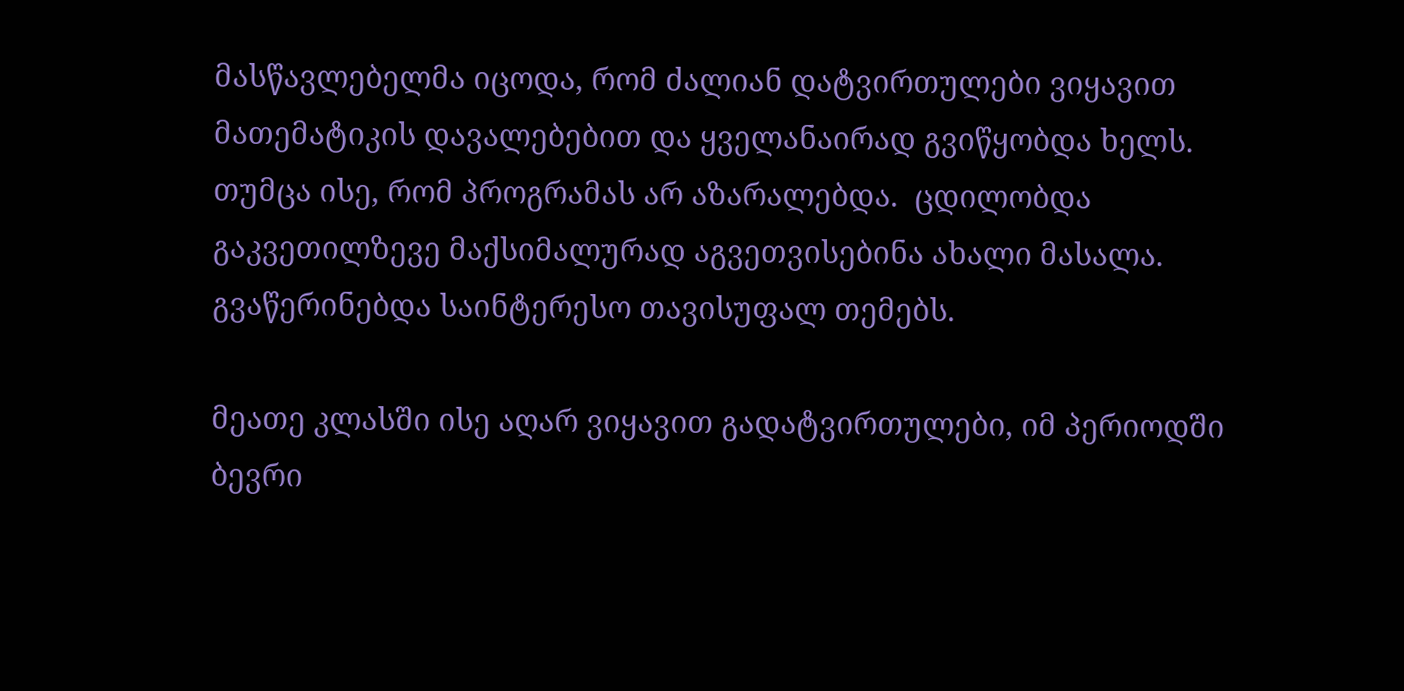მასწავლებელმა იცოდა, რომ ძალიან დატვირთულები ვიყავით მათემატიკის დავალებებით და ყველანაირად გვიწყობდა ხელს. თუმცა ისე, რომ პროგრამას არ აზარალებდა.  ცდილობდა გაკვეთილზევე მაქსიმალურად აგვეთვისებინა ახალი მასალა. გვაწერინებდა საინტერესო თავისუფალ თემებს.

მეათე კლასში ისე აღარ ვიყავით გადატვირთულები, იმ პერიოდში  ბევრი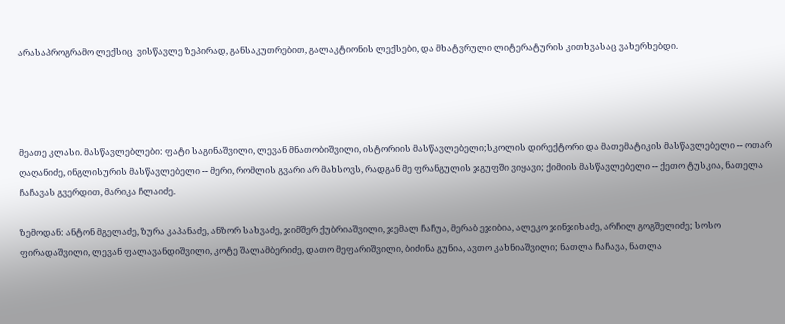არასაპროგრამო ლექსიც  ვისწავლე ზეპირად, განსაკუთრებით, გალაკტიონის ლექსები, და მხატვრული ლიტერატურის კითხვასაც ვახერხებდი.




მეათე კლასი. მასწავლებლები: ფატი საგინაშვილი, ლევან მნათობიშვილი, ისტორიის მასწავლებელი;სკოლის დირექტორი და მათემატიკის მასწავლებელი -- ოთარ ღაღანიძე, ინგლისურის მასწავლებელი -- მერი, რომლის გვარი არ მახსოვს, რადგან მე ფრანგულის ჯგუფში ვიყავი; ქიმიის მასწავლებელი -- ქეთო ტუსკია, ნათელა ჩაჩავას გვერდით, მარიკა ჩლაიძე.

ზემოდან: ანტონ მგელაძე, ზურა კაპანაძე, ანზორ სახვაძე, ჯიმშერ ქუბრიაშვილი, ჯემალ ჩაჩუა, მერაბ ეჯიბია, ალეკო ჯინჯიხაძე, არჩილ გოგშელიძე; სოსო ფირადაშვილი, ლევან ფალავანდიშვილი, კოტე შალამბერიძე, დათო მეფარიშვილი, ბიძინა გუნია, ავთო კახნიაშვილი; ნათლა ჩაჩავა, ნათლა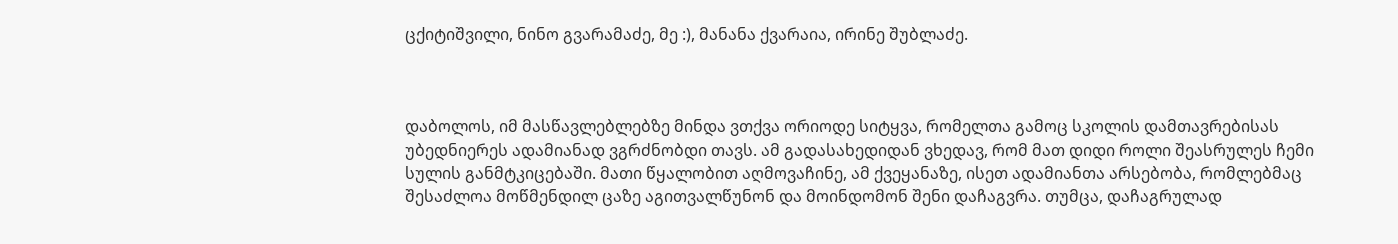ცქიტიშვილი, ნინო გვარამაძე, მე :), მანანა ქვარაია, ირინე შუბლაძე.



დაბოლოს, იმ მასწავლებლებზე მინდა ვთქვა ორიოდე სიტყვა, რომელთა გამოც სკოლის დამთავრებისას  უბედნიერეს ადამიანად ვგრძნობდი თავს. ამ გადასახედიდან ვხედავ, რომ მათ დიდი როლი შეასრულეს ჩემი სულის განმტკიცებაში. მათი წყალობით აღმოვაჩინე, ამ ქვეყანაზე, ისეთ ადამიანთა არსებობა, რომლებმაც შესაძლოა მოწმენდილ ცაზე აგითვალწუნონ და მოინდომონ შენი დაჩაგვრა. თუმცა, დაჩაგრულად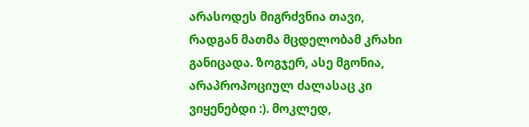არასოდეს მიგრძვნია თავი, რადგან მათმა მცდელობამ კრახი განიცადა. ზოგჯერ, ასე მგონია, არაპროპოციულ ძალასაც კი ვიყენებდი :). მოკლედ,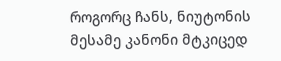როგორც ჩანს, ნიუტონის მესამე კანონი მტკიცედ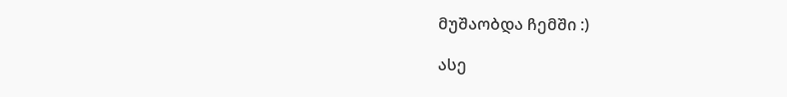მუშაობდა ჩემში :)

ასე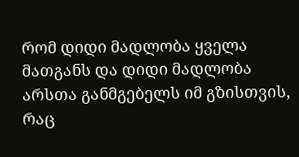რომ დიდი მადლობა ყველა მათგანს და დიდი მადლობა არსთა განმგებელს იმ გზისთვის, რაც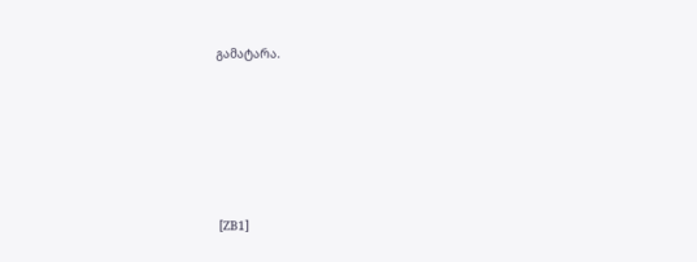გამატარა.






 [ZB1]